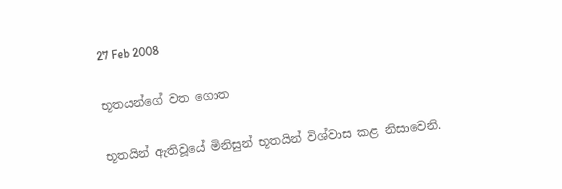27 Feb 2008

භූතයන්ගේ වත ගොත

භූතයින් ඇතිවූයේ මිනිසුන් භූතයින් විශ්වාස කළ නිසාවෙනි.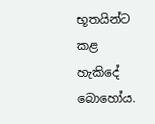භූතයින්ට කළ හැකිදේ බොහෝය.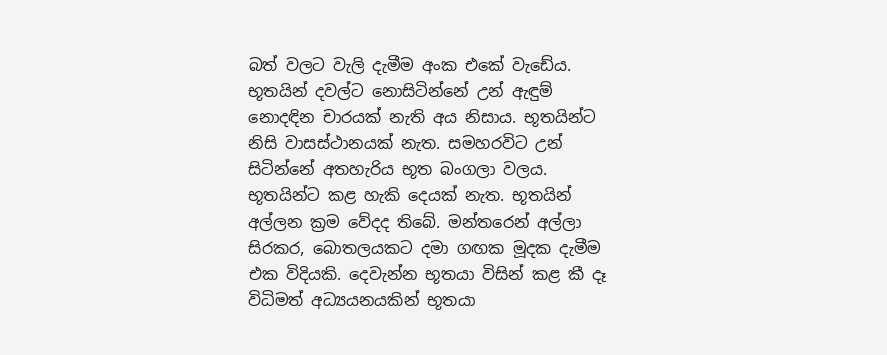බත් වලට වැලි දැමීම අංක එකේ වැඩේය. භූතයින් දවල්ට නොසිටින්නේ උන් ඇඳුම් නොදඳින චාරයක් නැති අය නිසාය. භූතයින්ට නිසි වාසස්ථානයක් නැත. සමහරවිට උන් සිටින්නේ අතහැරිය භූත බංගලා වලය. භූතයින්ට කළ හැකි දෙයක් නැත. භූතයින් අල්ලන ක්‍රම වේදද තිබේ. මන්තරෙන් අල්ලා සිරකර, බොතලයකට දමා ගඟක මූදක දැමීම එක විදියකි. දෙවැන්න භූතයා විසින් කළ කී දෑ විධිමත් අධ්‍යයනයකින් භූතයා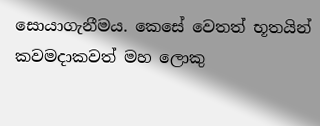සොයාගැනීමය. කෙසේ වෙතත් භූතයින් කවමදාකවත් මහ ලොකු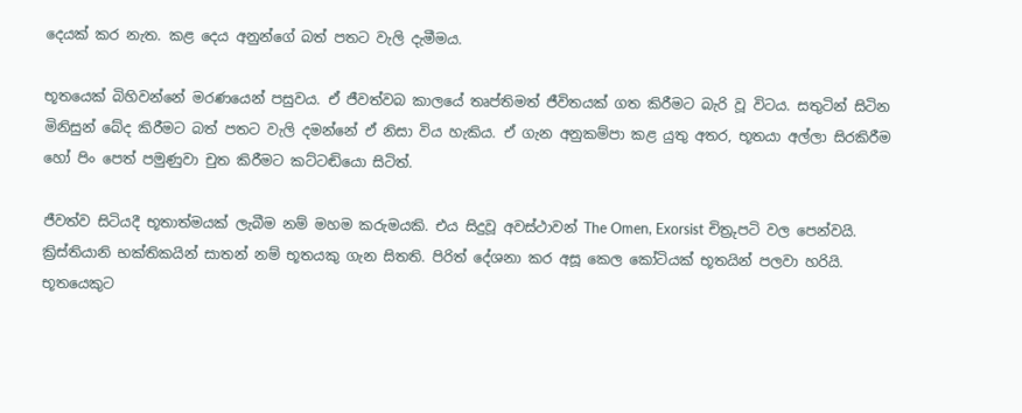දෙයක් කර නැත. කළ දෙය අනුන්ගේ බත් පතට වැලි දැමීමය.

භූතයෙක් බිහිවන්නේ මරණයෙන් පසුවය. ඒ ජීවත්වබ කාලයේ තෘප්තිමත් ජීවිතයක් ගත කිරීමට බැරි වූ විටය. සතුටින් සිටින මිනිසුන් බේද කිරීමට බත් පතට වැලි දමන්නේ ඒ නිසා විය හැකිය. ඒ ගැන අනුකම්පා කළ යුතු අතර, භූතයා අල්ලා සිරකිරීම හෝ පිං පෙත් පමුණුවා චුත කිරීමට කට්ටඬියො සිටිත්.

ජීවත්ව සිටියදී භූතාත්මයක් ලැබීම නම් මහම කරුමයකි. එය සිදුවූ අවස්ථාවන් The Omen, Exorsist චිත්‍රුපටි වල පෙන්වයි. ක්‍රිස්තියානි භක්තිකයින් සාතන් නම් භූතයකු ගැන සිතති. පිරිත් දේශනා කර අසූ කෙල කෝටියක් භූතයින් පලවා හරියි. භූතයෙකුට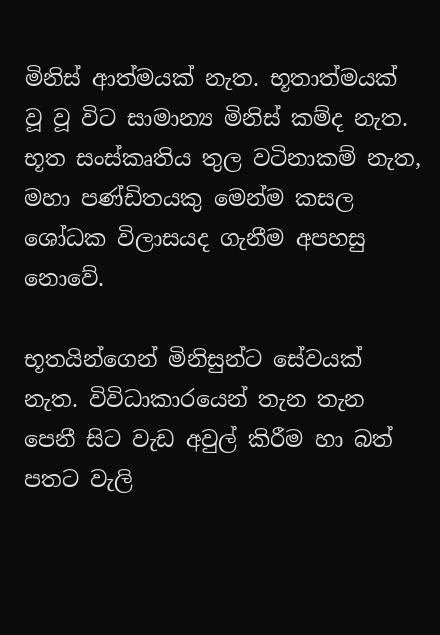මිනිස් ආත්මයක් නැත. භූතාත්මයක් වූ වූ විට සාමාන්‍ය මිනිස් කම්ද නැත. භූත සංස්කෘතිය තුල වටිනාකම් නැත, මහා පණ්ඩිතයකු මෙන්ම කසල ශෝධක විලාසයද ගැනීම අපහසු නොවේ.

භූතයින්ගෙන් මිනිසුන්ට සේවයක් නැත. විවිධාකාරයෙන් තැන තැන පෙනී සිට වැඩ අවුල් කිරීම හා බත් පතට වැලි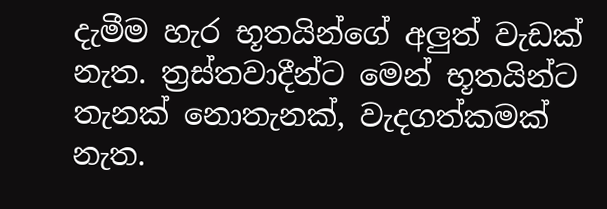දැමීම හැර භූතයින්ගේ අලුත් වැඩක් නැත. ත්‍රස්තවාදීන්ට මෙන් භූතයින්ට තැනක් නොතැනක්, වැදගත්කමක් නැත.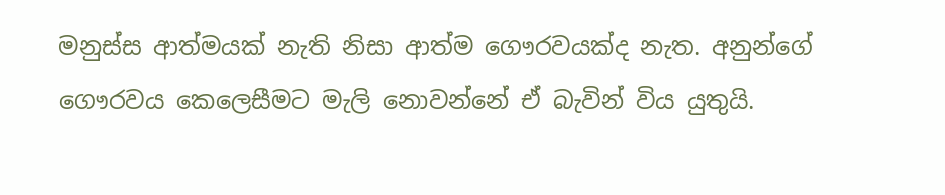මනුස්ස ආත්මයක් නැති නිසා ආත්ම ගෞරවයක්ද නැත. අනුන්ගේ ගෞරවය කෙලෙසීමට මැලි නොවන්නේ ඒ බැවින් විය යුතුයි.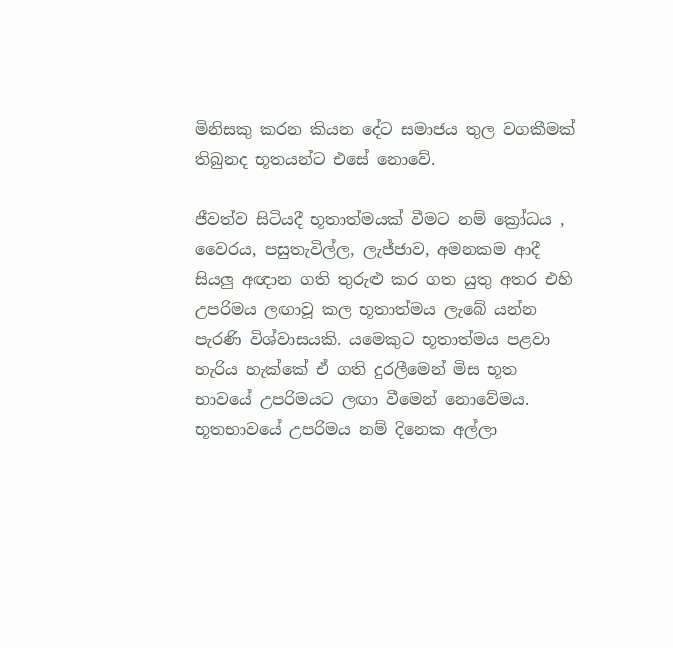මිනිසකු කරන කියන දේට සමාජය තුල වගකීමක් තිබුනද භූතයන්ට එසේ නොවේ.

ජීවත්ව සිටියදී භූතාත්මයක් වීමට නම් ක්‍රෝධය , වෛරය, පසුතැවිල්ල, ලැජ්ජාව, අමනකම ආදී සියලු අඥාන ගති තුරුළු කර ගත යුතු අතර එහි උපරිමය ලඟාවූ කල භූතාත්මය ලැබේ යන්න පැරණි විශ්වාසයකි. යමෙකුට භූතාත්මය පළවා හැරිය හැක්කේ ඒ ගති දුරලීමෙන් මිස භූත භාවයේ උපරිමයට ලඟා වීමෙන් නොවේමය. භූතභාවයේ උපරිමය නම් දිනෙක අල්ලා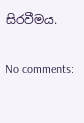සිරවීමය.

No comments: